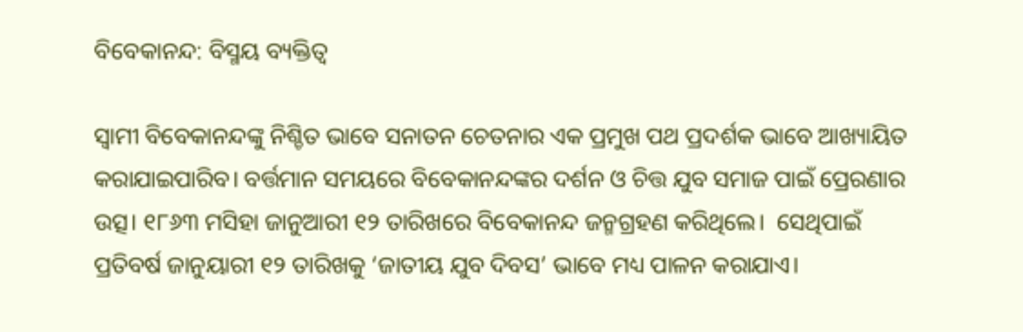ବିବେକାନନ୍ଦ: ବିସ୍ମୟ ବ୍ୟକ୍ତିତ୍ୱ

ସ୍ୱାମୀ ବିବେକାନନ୍ଦଙ୍କୁ ନିଶ୍ଚିତ ଭାବେ ସନାତନ ଚେତନାର ଏକ ପ୍ରମୁଖ ପଥ ପ୍ରଦର୍ଶକ ଭାବେ ଆଖ୍ୟାୟିତ କରାଯାଇପାରିବ। ବର୍ତ୍ତମାନ ସମୟରେ ବିବେକାନନ୍ଦଙ୍କର ଦର୍ଶନ ଓ ଚିତ୍ତ ଯୁବ ସମାଜ ପାଇଁ ପ୍ରେରଣାର ଉତ୍ସ। ୧୮୬୩ ମସିହା ଜାନୁଆରୀ ୧୨ ତାରିଖରେ ବିବେକାନନ୍ଦ ଜନ୍ମଗ୍ରହଣ କରିଥିଲେ।  ସେଥିପାଇଁ ପ୍ରତିବର୍ଷ ଜାନୁୟାରୀ ୧୨ ତାରିଖକୁ ‘ଜାତୀୟ ଯୁବ ଦିବସ’ ଭାବେ ମଧ୍ୟ ପାଳନ କରାଯାଏ।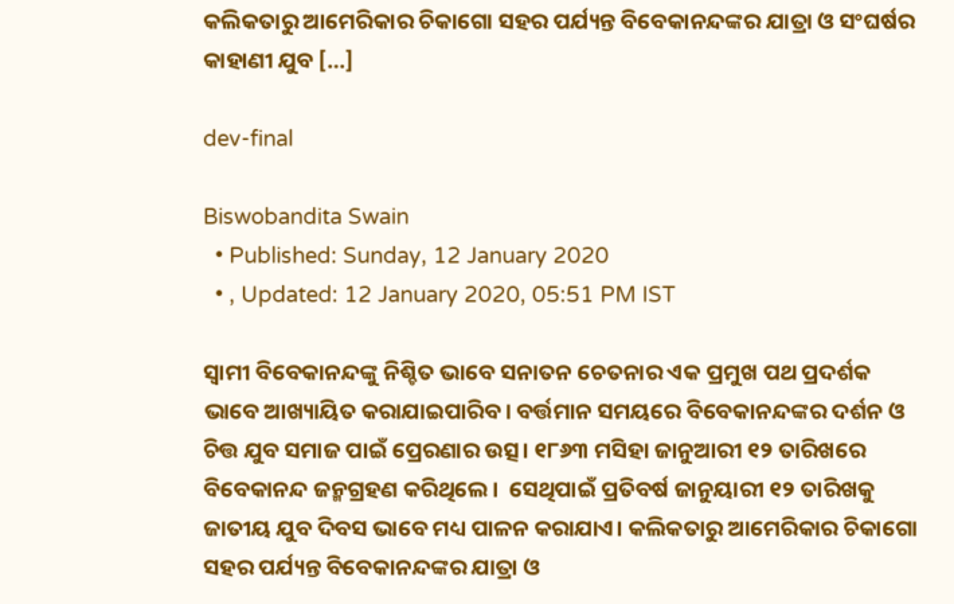କଲିକତାରୁ ଆମେରିକାର ଚିକାଗୋ ସହର ପର୍ଯ୍ୟନ୍ତ ବିବେକାନନ୍ଦଙ୍କର ଯାତ୍ରା ଓ ସଂଘର୍ଷର କାହାଣୀ ଯୁବ […]

dev-final

Biswobandita Swain
  • Published: Sunday, 12 January 2020
  • , Updated: 12 January 2020, 05:51 PM IST

ସ୍ୱାମୀ ବିବେକାନନ୍ଦଙ୍କୁ ନିଶ୍ଚିତ ଭାବେ ସନାତନ ଚେତନାର ଏକ ପ୍ରମୁଖ ପଥ ପ୍ରଦର୍ଶକ ଭାବେ ଆଖ୍ୟାୟିତ କରାଯାଇପାରିବ। ବର୍ତ୍ତମାନ ସମୟରେ ବିବେକାନନ୍ଦଙ୍କର ଦର୍ଶନ ଓ ଚିତ୍ତ ଯୁବ ସମାଜ ପାଇଁ ପ୍ରେରଣାର ଉତ୍ସ। ୧୮୬୩ ମସିହା ଜାନୁଆରୀ ୧୨ ତାରିଖରେ ବିବେକାନନ୍ଦ ଜନ୍ମଗ୍ରହଣ କରିଥିଲେ।  ସେଥିପାଇଁ ପ୍ରତିବର୍ଷ ଜାନୁୟାରୀ ୧୨ ତାରିଖକୁ ଜାତୀୟ ଯୁବ ଦିବସ ଭାବେ ମଧ୍ୟ ପାଳନ କରାଯାଏ। କଲିକତାରୁ ଆମେରିକାର ଚିକାଗୋ ସହର ପର୍ଯ୍ୟନ୍ତ ବିବେକାନନ୍ଦଙ୍କର ଯାତ୍ରା ଓ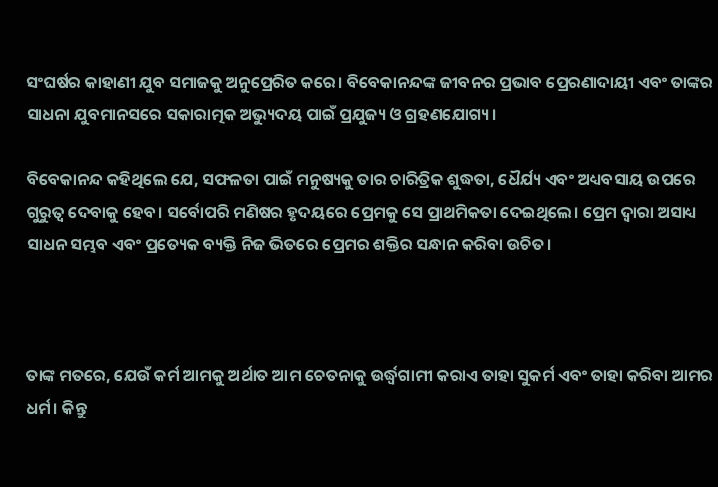ସଂଘର୍ଷର କାହାଣୀ ଯୁବ ସମାଜକୁ ଅନୁପ୍ରେରିତ କରେ। ବିବେକାନନ୍ଦଙ୍କ ଜୀବନର ପ୍ରଭାବ ପ୍ରେରଣାଦାୟୀ ଏବଂ ତାଙ୍କର ସାଧନା ଯୁବମାନସରେ ସକାରାତ୍ମକ ଅଭ୍ୟୁଦୟ ପାଇଁ ପ୍ରଯୁଜ୍ୟ ଓ ଗ୍ରହଣଯୋଗ୍ୟ।

ବିବେକାନନ୍ଦ କହିଥିଲେ ଯେ, ସଫଳତା ପାଇଁ ମନୁଷ୍ୟକୁ ତାର ଚାରିତ୍ରିକ ଶୁଦ୍ଧତା, ଧୈର୍ଯ୍ୟ ଏବଂ ଅଧ୍ୟବସାୟ ଉପରେ ଗୁରୁତ୍ୱ ଦେବାକୁ ହେବ। ସର୍ବୋପରି ମଣିଷର ହୃଦୟରେ ପ୍ରେମକୁ ସେ ପ୍ରାଥମିକତା ଦେଇଥିଲେ। ପ୍ରେମ ଦ୍ୱାରା ଅସାଧ୍ୟ ସାଧନ ସମ୍ଭବ ଏବଂ ପ୍ରତ୍ୟେକ ବ୍ୟକ୍ତି ନିଜ ଭିତରେ ପ୍ରେମର ଶକ୍ତିର ସନ୍ଧାନ କରିବା ଉଚିତ।



ତାଙ୍କ ମତରେ, ଯେଉଁ କର୍ମ ଆମକୁ ଅର୍ଥାତ ଆମ ଚେତନାକୁ ଉର୍ଦ୍ଧ୍ୱଗାମୀ କରାଏ ତାହା ସୁକର୍ମ ଏବଂ ତାହା କରିବା ଆମର ଧର୍ମ। କିନ୍ତୁ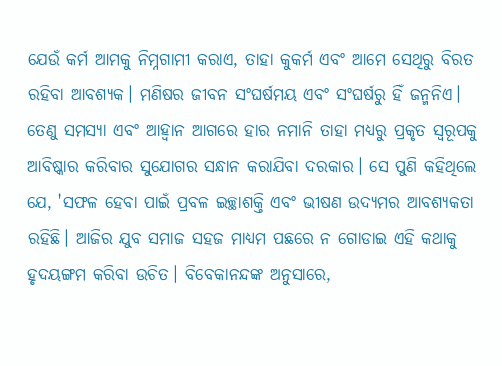ଯେଉଁ କର୍ମ ଆମକୁ ନିମ୍ନଗାମୀ କରାଏ, ତାହା କୁକର୍ମ ଏବଂ ଆମେ ସେଥିରୁ ବିରତ ରହିବା ଆବଶ୍ୟକ। ମଣିଷର ଜୀବନ ସଂଘର୍ଷମୟ ଏବଂ ସଂଘର୍ଷରୁ ହିଁ ଜନ୍ମନିଏ। ତେଣୁ ସମସ୍ୟା ଏବଂ ଆହ୍ୱାନ ଆଗରେ ହାର ନମାନି ତାହା ମଧ୍ୟରୁ ପ୍ରକୃତ ସ୍ୱରୂପକୁ ଆବିଷ୍କାର କରିବାର ସୁଯୋଗର ସନ୍ଧାନ କରାଯିବା ଦରକାର। ସେ ପୁଣି କହିଥିଲେ ଯେ, 'ସଫଳ ହେବା ପାଇଁ ପ୍ରବଳ ଇଚ୍ଛାଶକ୍ତି ଏବଂ ଭୀଷଣ ଉଦ୍ୟମର ଆବଶ୍ୟକତା ରହିଛି। ଆଜିର ଯୁବ ସମାଜ ସହଜ ମାଧ୍ୟମ ପଛରେ ନ ଗୋଡାଇ ଏହି କଥାକୁ ହୃଦୟଙ୍ଗମ କରିବା ଉଚିତ। ବିବେକାନନ୍ଦଙ୍କ ଅନୁସାରେ,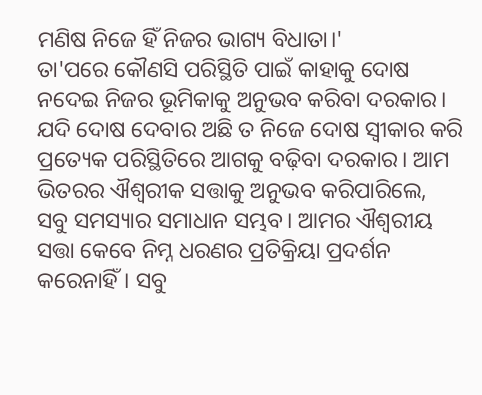ମଣିଷ ନିଜେ ହିଁ ନିଜର ଭାଗ୍ୟ ବିଧାତା।'
ତା'ପରେ କୌଣସି ପରିସ୍ଥିତି ପାଇଁ କାହାକୁ ଦୋଷ ନଦେଇ ନିଜର ଭୂମିକାକୁ ଅନୁଭବ କରିବା ଦରକାର। ଯଦି ଦୋଷ ଦେବାର ଅଛି ତ ନିଜେ ଦୋଷ ସ୍ୱୀକାର କରି ପ୍ରତ୍ୟେକ ପରିସ୍ଥିତିରେ ଆଗକୁ ବଢ଼ିବା ଦରକାର। ଆମ ଭିତରର ଐଶ୍ୱରୀକ ସତ୍ତାକୁ ଅନୁଭବ କରିପାରିଲେ, ସବୁ ସମସ୍ୟାର ସମାଧାନ ସମ୍ଭବ। ଆମର ଐଶ୍ୱରୀୟ ସତ୍ତା କେବେ ନିମ୍ନ ଧରଣର ପ୍ରତିକ୍ରିୟା ପ୍ରଦର୍ଶନ କରେନାହିଁ। ସବୁ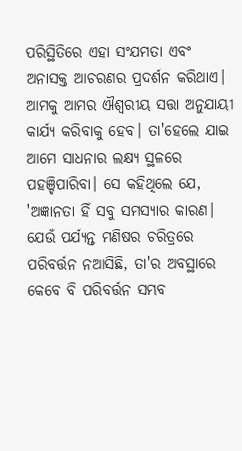ପରିସ୍ଥିତିରେ ଏହା ସଂଯମତା ଏବଂ ଅନାସକ୍ତ ଆଚରଣର ପ୍ରଦର୍ଶନ କରିଥାଏ। ଆମକୁ ଆମର ଐଶ୍ୱରୀୟ ସତ୍ତା ଅନୁଯାୟୀ କାର୍ଯ୍ୟ କରିବାକୁ ହେବ। ତା'ହେଲେ ଯାଇ ଆମେ ସାଧନାର ଲକ୍ଷ୍ୟ ସ୍ଥଳରେ ପହଞ୍ଚିପାରିବା। ସେ କହିଥିଲେ ଯେ, 'ଅଜ୍ଞାନତା ହିଁ ସବୁ ସମସ୍ୟାର କାରଣ। ଯେଉଁ ପର୍ଯ୍ୟନ୍ତ ମଣିଷର ଚରିତ୍ରରେ ପରିବର୍ତ୍ତନ ନଆସିଛି, ତା'ର ଅବସ୍ଥାରେ କେବେ ବି ପରିବର୍ତ୍ତନ ସମ୍ଭବ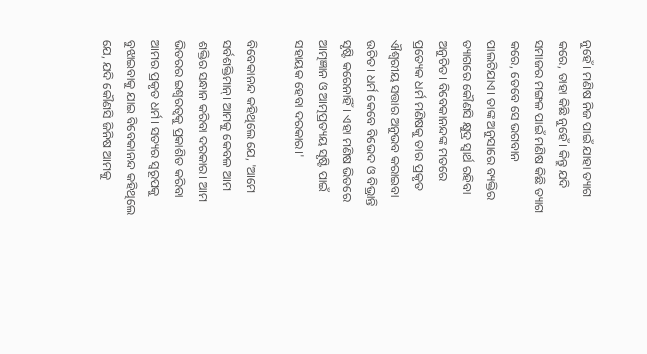ନୁହେଁ। ମଣିଷ ନିଜ ପାଇଁ ଯାହା ତ୍ୟାଗ କରେ, ତାହା କିଛି ନୁହେଁ। କିନ୍ତୁ ଯଦି ସମାଜର ମଙ୍ଗଳ ପାଇଁ ମଣିଷ କିଛି ତ୍ୟାଗ କରେ, ତେବେ ସେ ଭଗବାନ ପାଲଟିଯାଏ। ତାଙ୍କ ଅନୁସାରେ ବ୍ୟକ୍ତିର ତ୍ୟାଗରେ କୌଣସି କ୍ଷୁଦ୍ର ସ୍ୱାର୍ଥ ରହିବା ଅନୁଚିତ। ବିବେକାନନ୍ଦଙ୍କ ମତରେ ପ୍ରତ୍ୟେକ ଧର୍ମ ମଣିଷକୁ ତାର ପ୍ରକୃତ ଐଶ୍ୱରୀୟ ସତ୍ତାର ଅନୁଭବ କରାଇବା ଉଚିତ। ଧର୍ମ କେବେ ବିଭେଦ ଓ ବିଭ୍ରାନ୍ତି ସୃଷ୍ଟି କରେନାହିଁ। ଏହା ମଣିଷ ଭିତରେ ଆତ୍ମଜ୍ଞାନ ଓ ଆତ୍ମପ୍ରତ୍ୟୟ ସୃଷ୍ଟି ପାଇଁ ସହାୟକ ହେବା ଦରକାର।'

ବିବେକାନନ୍ଦ କହିଥିଲେ ଯେ, 'ଆମେ ସର୍ବଶକ୍ତିମାନ୍‌। ଆମକୁ କେବଳ ଆମ ଶକ୍ତିର ସନ୍ଧାନ କରିବା ଦରକାର। ଆମ ଭିତରର ଇଶ୍ୱରତ୍ୱକୁ ପ୍ରକାଶିତ କରିବା ଆମର ପ୍ରକୃତ ଧର୍ମ। ସତ୍ୟର ସ୍ୱରୂପକୁ ବୁଝାଇବାକୁ ଯାଇ ବିବେକାନନ୍ଦ କହିଥିଲେ ଯେ, ଯଦି କୌଣସି ଜିନିଷ ଆମକୁ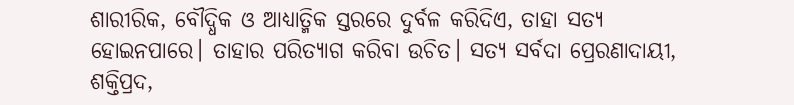ଶାରୀରିକ, ବୌଦ୍ଧିକ ଓ ଆଧ୍ୟାତ୍ମିକ ସ୍ତରରେ ଦୁର୍ବଳ କରିଦିଏ, ତାହା ସତ୍ୟ ହୋଇନପାରେ। ତାହାର ପରିତ୍ୟାଗ କରିବା ଉଚିତ। ସତ୍ୟ ସର୍ବଦା ପ୍ରେରଣାଦାୟୀ, ଶକ୍ତିପ୍ରଦ,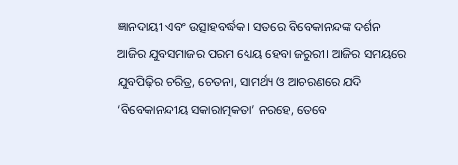ଜ୍ଞାନଦାୟୀ ଏବଂ ଉତ୍ସାହବର୍ଦ୍ଧକ। ସତରେ ବିବେକାନନ୍ଦଙ୍କ ଦର୍ଶନ ଆଜିର ଯୁବସମାଜର ପରମ ଧ୍ୟେୟ ହେବା ଜରୁରୀ। ଆଜିର ସମୟରେ ଯୁବପିଢ଼ିର ଚରିତ୍ର, ଚେତନା, ସାମର୍ଥ୍ୟ ଓ ଆଚରଣରେ ଯଦି ‘ବିବେକାନନ୍ଦୀୟ ସକାରାତ୍ମକତା’ ନରହେ, ତେବେ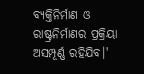ବ୍ୟକ୍ତିନିର୍ମାଣ ଓ ରାଷ୍ଟ୍ରନିର୍ମାଣର ପ୍ରକ୍ରିୟା ଅସମ୍ପୂର୍ଣ୍ଣ ରହିଯିବ।'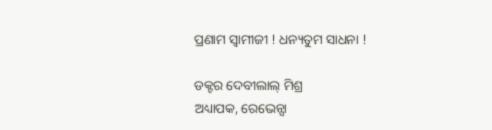ପ୍ରଣାମ ସ୍ୱାମୀଜୀ ! ଧନ୍ୟତୁମ ସାଧନା !

ଡକ୍ଟର ଦେବୀଲାଲ୍‌ ମିଶ୍ର
ଅଧ୍ୟାପକ, ରେଭେନ୍ସା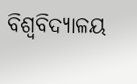ବିଶ୍ୱବିଦ୍ୟାଳୟ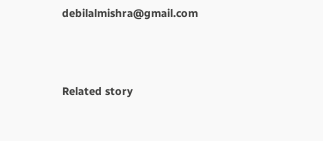debilalmishra@gmail.com



Related story